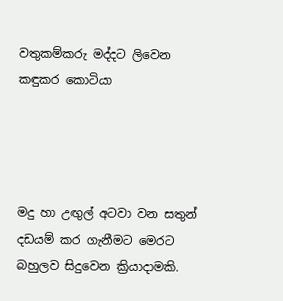වතුකම්කරු මද්දට ලිවෙන කඳුකර කොටියා




මදු හා උඟුල් අටවා වන සතුන් දඩයම් කර ගැනීමට මෙරට බහුලව සිදුවෙන ක්‍රියාදාමකි.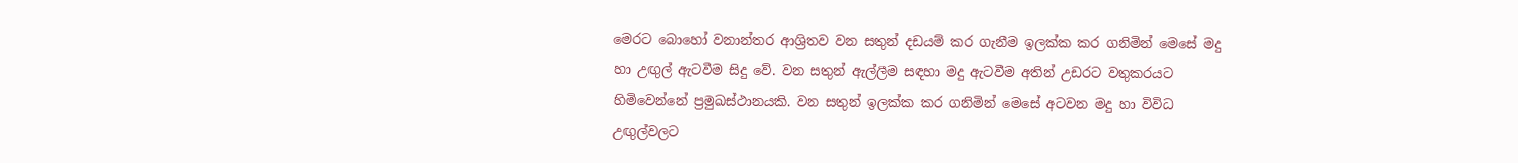මෙරට බොහෝ වනාන්තර ආශ්‍රිතව වන සතුන් දඩයම් කර ගැනීම ඉලක්ක කර ගනිමින් මෙසේ මදු හා උඟුල් ඇටවීම සිදු වේ. වන සතුන් ඇල්ලීම සඳහා මදු ඇටවීම අතින් උඩරට වතුකරයට හිමිවෙන්නේ ප්‍රමුඛස්ථානයකි. වන සතුන් ඉලක්ක කර ගනිමින් මෙසේ අටවන මදු හා විවිධ උඟුල්වලට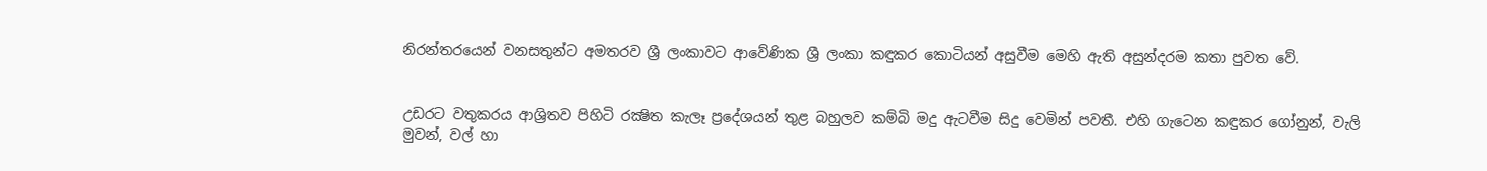නිරන්තරයෙන් වනසතුන්ට අමතරව ශ්‍රී ලංකාවට ආවේණික ශ්‍රී ලංකා කඳුකර කොටියන් අසුවීම මෙහි ඇති අසුන්දරම කතා පුවත වේ.


උඩරට වතුකරය ආශ්‍රිතව පිහිටි රක්‍ෂිත කැලෑ ප්‍රදේශයන් තුළ බහුලව කම්බි මදු ඇටවීම සිදු වෙමින් පවතී. එහි ගැටෙන කඳුකර ගෝනුන්, වැලි මුවන්, වල් හා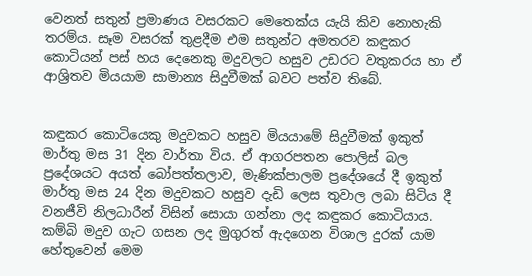වෙනත් සතුන් ප්‍රමාණය වසරකට මෙතෙක්ය යැයි කිව නොහැකි තරම්ය. සෑම වසරක් තුළදීම එම සතුන්ට අමතරව කඳුකර කොටියන් පස් හය දෙනෙකු මදුවලට හසුව උඩරට වතුකරය හා ඒ ආශ්‍රිතව මියයාම සාමාන්‍ය සිදුවීමක් බවට පත්ව තිබේ.


කඳුකර කොටියෙකු මදුවකට හසුව මියයාමේ සිදුවීමක් ඉකුත් මාර්තු මස 31 දින වාර්තා විය. ඒ ආගරපතන පොලිස් බල ප්‍රදේශයට අයත් බෝපත්තලාව, මැණික්පාලම ප්‍රදේශයේ දී ඉකුත් මාර්තු මස 24 දින මදුවකට හසුව දැඩි ලෙස තුවාල ලබා සිටිය දී වනජීවි නිලධාරීන් විසින් සොයා ගන්නා ලද කඳුකර කොටියාය. කම්බි මදුව ගැට ගසන ලද මුගුරත් ඇදගෙන විශාල දුරක් යාම හේතුවෙන් මෙම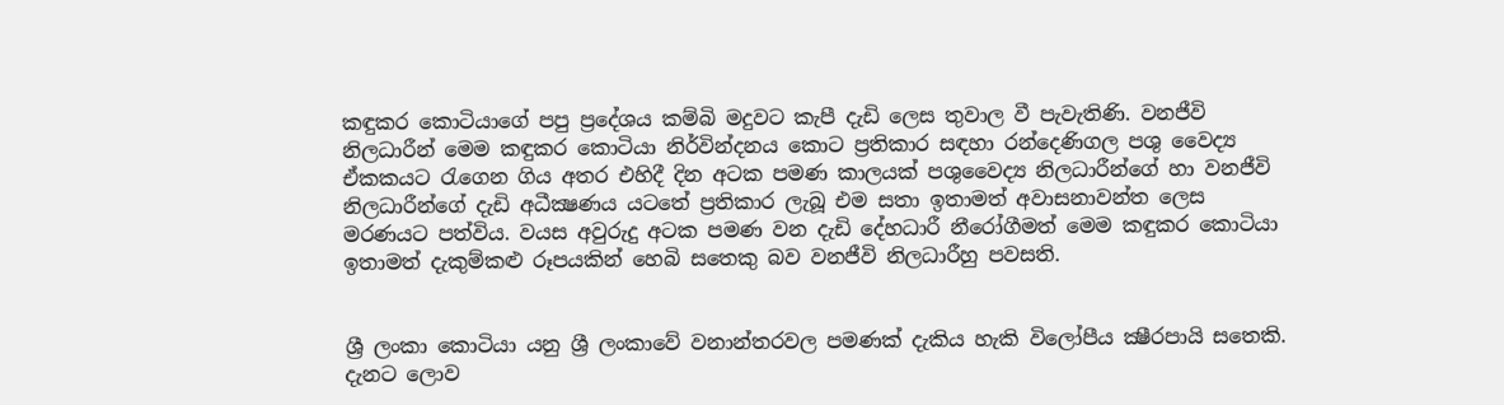කඳුකර කොටියාගේ පපු ප්‍රදේශය කම්බි මදුවට කැපී දැඩි ලෙස තුවාල වී පැවැතිණි. වනජීවි නිලධාරීන් මෙම කඳුකර කොටියා නිර්වින්දනය කොට ප්‍රතිකාර සඳහා රන්දෙණිගල පශු වෛද්‍ය ඒකකයට රැගෙන ගිය අතර එහිදී දින අටක පමණ කාලයක් පශුවෛද්‍ය නිලධාරීන්ගේ හා වනජීවි නිලධාරීන්ගේ දැඩි අධීක්‍ෂණය යටතේ ප්‍රතිකාර ලැබූ එම සතා ඉතාමත් අවාසනාවන්ත ලෙස මරණයට පත්විය. වයස අවුරුදු අටක පමණ වන දැඩි දේහධාරී නීරෝගීමත් මෙම කඳුකර කොටියා ඉතාමත් දැකුම්කළු රූපයකින් හෙබි සතෙකු බව වනජීවි නිලධාරීහු පවසති.


ශ්‍රී ලංකා කොටියා යනු ශ්‍රී ලංකාවේ වනාන්තරවල පමණක් දැකිය හැකි විලෝපීය ක්‍ෂීරපායි සතෙකි. දැනට ලොව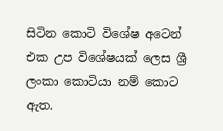සිටින කොටි විශේෂ අටෙන් එක උප විශේෂයක් ලෙස ශ්‍රී ලංකා කොටියා නම් කොට ඇත.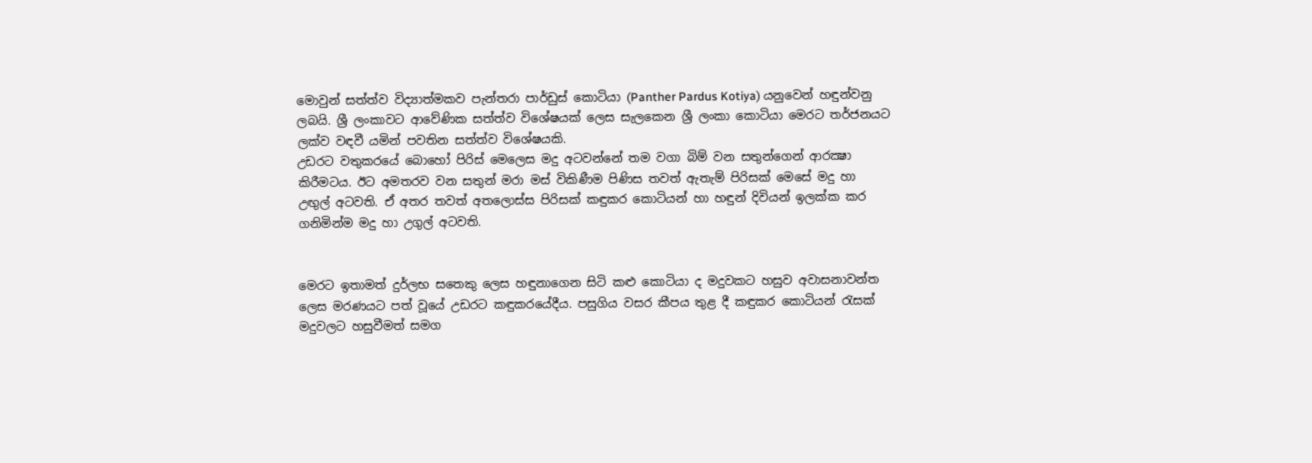මොවුන් සත්ත්ව විද්‍යාත්මකව පැන්තරා පාර්ඩුස් කොටියා (Panther Pardus Kotiya) යනුවෙන් හඳුන්වනු ලබයි. ශ්‍රී ලංකාවට ආවේණික සත්ත්ව විශේෂයක් ලෙස සැලකෙන ශ්‍රී ලංකා කොටියා මෙරට තර්ජනයට ලක්ව වඳවී යමින් පවතින සත්ත්ව විශේෂයකි.
උඩරට වතුකරයේ බොහෝ පිරිස් මෙලෙස මදු අටවන්නේ තම වගා බිම් වන සතුන්ගෙන් ආරක්‍ෂා කිරීමටය. ඊට අමතරව වන සතුන් මරා මස් විකිණීම පිණිස තවත් ඇතැම් පිරිසක් මෙසේ මදු හා උඟුල් අටවති. ඒ අතර තවත් අතලොස්ස පිරිසක් කඳුකර කොටියන් හා හඳුන් දිවියන් ඉලක්ක කර ගනිමින්ම මදු හා උගුල් අටවති.


මෙරට ඉතාමත් දුර්ලභ සතෙකු ලෙස හඳුනාගෙන සිටි කළු කොටියා ද මදුවකට හසුව අවාසනාවන්ත ලෙස මරණයට පත් වූයේ උඩරට කඳුකරයේදීය. පසුගිය වසර කීපය තුළ දී කඳුකර කොටියන් රැසක් මදුවලට හසුවීමත් සමග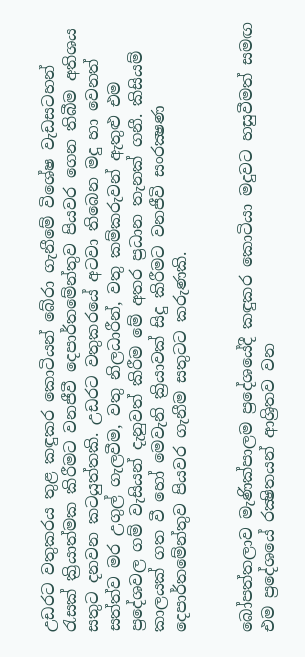උඩරට වතුකරය තුළ කඳුකර කොටියන් බේරා ගැනීමේ විශේෂ වැඩසටහන් රැසක් ක්‍රියාත්මක කිරීමට වනජීවී දෙපාර්තමේන්තුව පියවර ගෙන තිබීම අතිශය සතුට දනවන කටයුත්තකි. උඩරට වතුකරයේ අටවා තිබෙන මදු හා වෙනත් සත්ත්ව මර උගුල් ගැලවීම, වතු නිලධාරීන්, වතු කම්කරුවන් ඇතුළු එම ප්‍රදේශවල ගම් වැසියන් දැනුවත් කිරීම මේ අතර ප්‍රධාන තැනක් ගනී. කිසියම් කාලයක් ගත වී හෝ මෙවැනි ක්‍රියාවක් සිදු කිරීමට වනජීවි සංරක්‍ෂණ දෙපාර්තමේන්තුව පියවර ගැනීම සතුටට කරුණකි.


බෝපත්තලාව මැණික්පාලම ප්‍රදේශයේදී කඳුකර කොටියා මදුවට හසුවීමත් සමඟ එම ප්‍රදේශයේ රක්‍ෂිතයන් ආශ්‍රිතව වන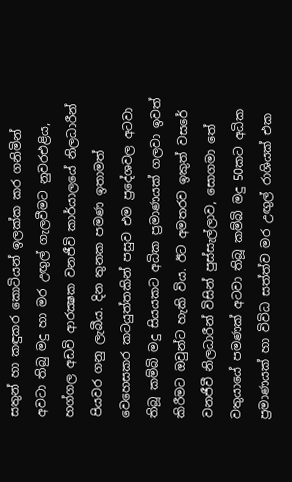සතුන් හා කඳුකර කොටියන් ඉලක්ක කර ගනිමින් අවටා තිබු මදු හා මර උඟුල් ගැලවීමට නුවරඑළිය, හග්ගල අඩවි ආරක්‍ෂක වනජීවි කාර්යාලයේ නිලධාරීන් පියවර ගනු ලැබීය. දින තුනක පමණ ඉතාමත් වෙහෙසකර කටයුත්තකින් පසුව එම ප්‍රදේශවල අටවා තිබූ කම්බි මදු සියයකට අධික ප්‍රමාණයක් ගලවා ඉවත් කිරීමට ඔවුන්ට හැකි විය. ඊට අමතරව ඉකුත් වසරේ වනජීවී නිලධාරීන් විසින් පුස්සැල්ලාව, සොගමා තේ වතුයායේ පමණක් අටවා තිබූ කම්බි මදු 50කට අධික ප්‍රමාණයක් හා විවිධ සත්ත්ව මර උඟුල් රාශියක් එක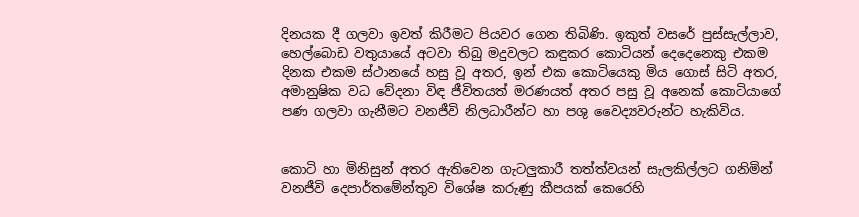දිනයක දී ගලවා ඉවත් කිරීමට පියවර ගෙන තිබිණි. ඉකුත් වසරේ පුස්සැල්ලාව, හෙල්බොඩ වතුයායේ අටවා තිබු මදුවලට කඳුකර කොටියන් දෙදෙනෙකු එකම දිනක එකම ස්ථානයේ හසු වූ අතර, ඉන් එක කොටියෙකු මිය ගොස් සිටි අතර, අමානුෂික වධ වේදනා විඳ ජීවිතයත් මරණයත් අතර පසු වූ අනෙක් කොටියාගේ පණ ගලවා ගැනීමට වනජීවි නිලධාරීන්ට හා පශු වෛද්‍යවරුන්ට හැකිවිය.


කොටි හා මිනිසුන් අතර ඇතිවෙන ගැටලුකාරී තත්ත්වයන් සැලකිල්ලට ගනිමින් වනජීවි දෙපාර්තමේන්තුව විශේෂ කරුණු කීපයක් කෙරෙහි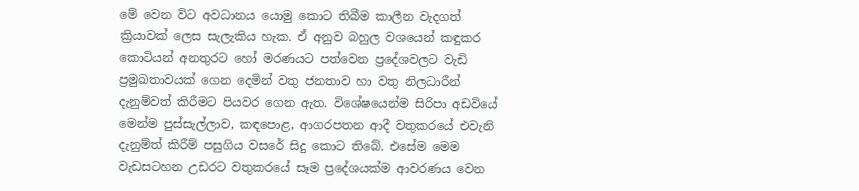මේ වෙන විට අවධානය යොමු කොට තිබීම කාලීන වැදගත් ක්‍රියාවක් ලෙස සැලැකිය හැක. ඒ අනුව බහුල වශයෙන් කඳුකර කොටියන් අනතුරට හෝ මරණයට පත්වෙන ප්‍රදේශවලට වැඩි ප්‍රමුඛතාවයක් ගෙන දෙමින් වතු ජනතාව හා වතු නිලධාරීන් දැනුම්වත් කිරීමට පියවර ගෙන ඇත. විශේෂයෙන්ම සිරිපා අඩවියේ මෙන්ම පුස්සැල්ලාව, කඳපොළ, ආගරපතන ආදී වතුකරයේ එවැනි දැනුම්ත් කිරීම් පසුගිය වසරේ සිදු කොට තිබේ. එසේම මෙම වැඩසටහන උඩරට වතුකරයේ සෑම ප්‍රදේශයක්ම ආවරණය වෙන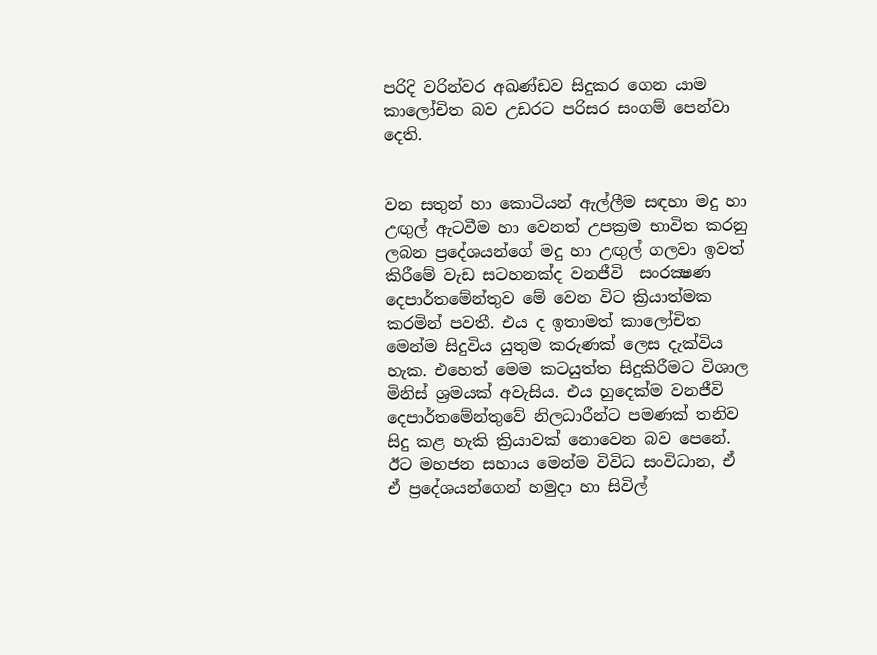පරිදි වරින්වර අඛණ්ඩව සිදුකර ගෙන යාම කාලෝචිත බව උඩරට පරිසර සංගම් පෙන්වා දෙති.


වන සතුන් හා කොටියන් ඇල්ලීම සඳහා මදු හා උඟුල් ඇටවීම හා වෙනත් උපක්‍රම භාවිත කරනු ලබන ප්‍රදේශයන්ගේ මදු හා උඟුල් ගලවා ඉවත් කිරීමේ වැඩ සටහනක්ද වනජීවි  සංරක්‍ෂණ දෙපාර්තමේන්තුව මේ වෙන විට ක්‍රියාත්මක කරමින් පවතී. එය ද ඉතාමත් කාලෝචිත මෙන්ම සිදුවිය යුතුම කරුණක් ලෙස දැක්විය හැක. එහෙත් මෙම කටයුත්ත සිදුකිරීමට විශාල මිනිස් ශ්‍රමයක් අවැසිය. එය හුදෙක්ම වනජීවි දෙපාර්තමේන්තුවේ නිලධාරීන්ට පමණක් තනිව සිදු කළ හැකි ක්‍රියාවක් නොවෙන බව පෙනේ. ඊට මහජන සහාය මෙන්ම විවිධ සංවිධාන, ඒ ඒ ප්‍රදේශයන්ගෙන් හමුදා හා සිවිල්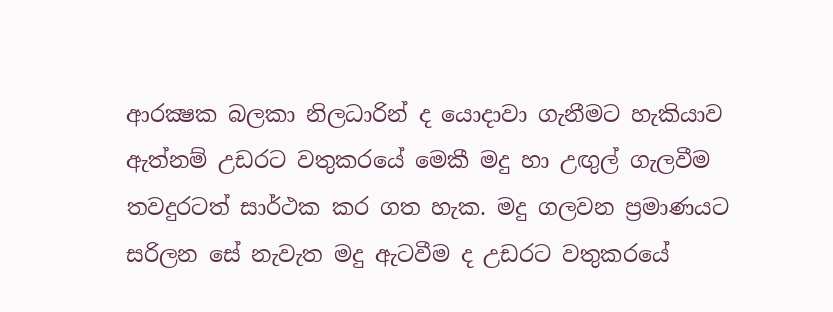ආරක්‍ෂක බලකා නිලධාරින් ද යොදාවා ගැනීමට හැකියාව ඇත්නම් උඩරට වතුකරයේ මෙකී මදු හා උඟුල් ගැලවීම තවදුරටත් සාර්ථක කර ගත හැක. මදු ගලවන ප්‍රමාණයට සරිලන සේ නැවැත මදු ඇටවීම ද උඩරට වතුකරයේ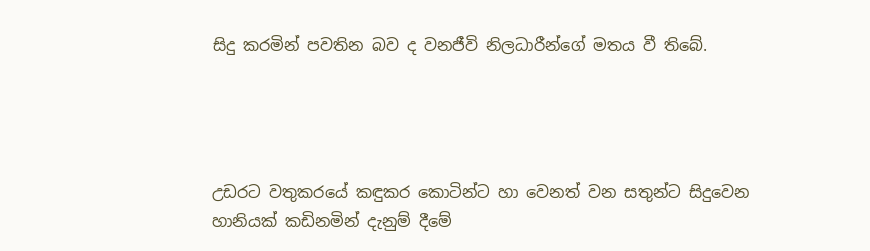සිදු කරමින් පවතින බව ද වනජීවි නිලධාරීන්ගේ මතය වී තිබේ.




උඩරට වතුකරයේ කඳුකර කොටින්ට හා වෙනත් වන සතුන්ට සිදුවෙන හානියක් කඩිනමින් දැනුම් දීමේ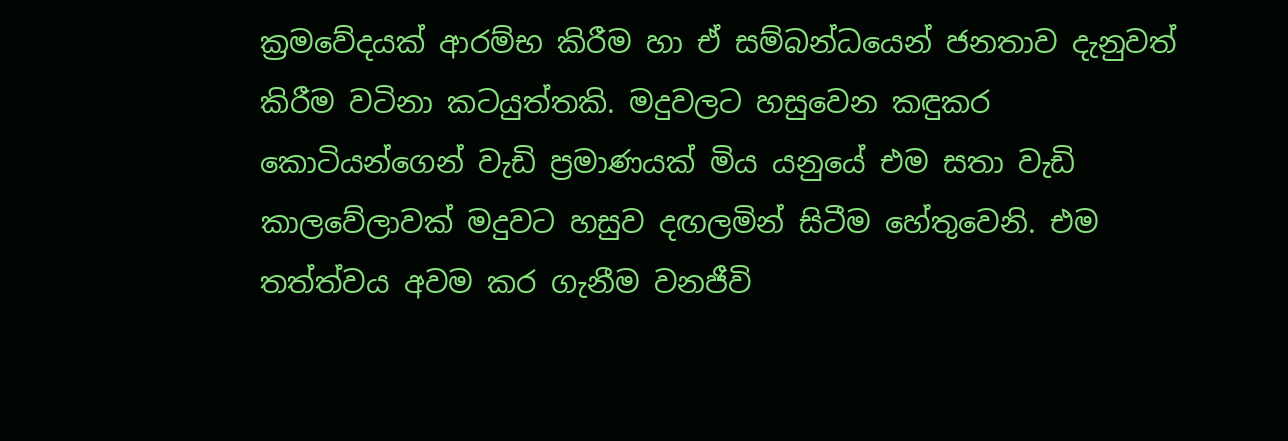ක්‍රමවේදයක් ආරම්භ කිරීම හා ඒ සම්බන්ධයෙන් ජනතාව දැනුවත් කිරීම වටිනා කටයුත්තකි. මදුවලට හසුවෙන කඳුකර කොටියන්ගෙන් වැඩි ප්‍රමාණයක් මිය යනුයේ එම සතා වැඩි කාලවේලාවක් මදුවට හසුව දඟලමින් සිටීම හේතුවෙනි. එම තත්ත්වය අවම කර ගැනීම වනජීවි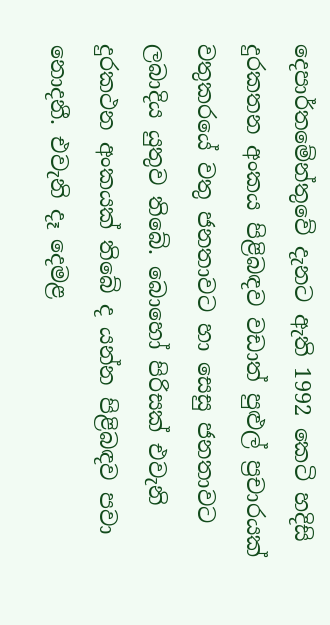දෙපාර්තමේන්තුවේ දැනට ඇති 1992 කෙටි හදිසි දුරකතන අංකය පිළිබඳව වඩාත් පුළුල් ප්‍රචාරයක් වතුකරයේ වතු ජනතාවට හා සෙසු ජනතාවට ලබාදිය යුතුව තිබේ. බොහෝ පිරිසක් එවැනි දුරකථන අංකයක් තිබේ ද යන්න පිළිබඳව පවා නොදනී. එවැනි දෑ දෙමළ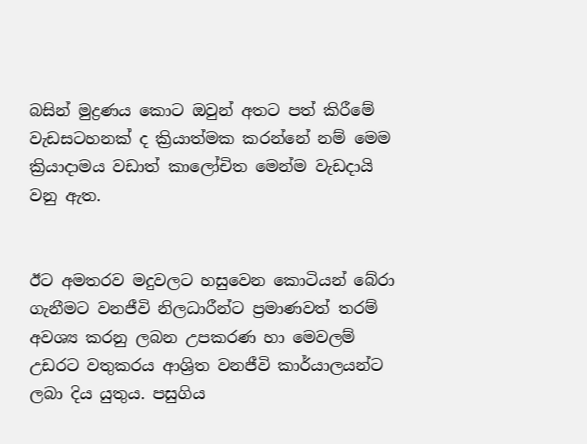බසින් මුද්‍රණය කොට ඔවුන් අතට පත් කිරීමේ වැඩසටහනක් ද ක්‍රියාත්මක කරන්නේ නම් මෙම ක්‍රියාදාමය වඩාත් කාලෝචිත මෙන්ම වැඩදායි වනු ඇත.


ඊට අමතරව මදුවලට හසුවෙන කොටියන් බේරා ගැනීමට වනජීවි නිලධාරීන්ට ප්‍රමාණවත් තරම් අවශ්‍ය කරනු ලබන උපකරණ හා මෙවලම් උඩරට වතුකරය ආශ්‍රිත වනජීවි කාර්යාලයන්ට ලබා දිය යුතුය. පසුගිය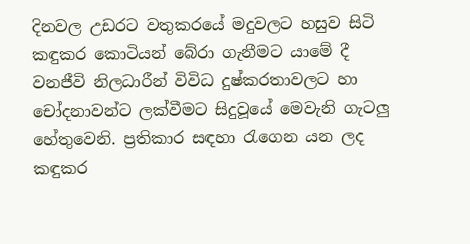දිනවල උඩරට වතුකරයේ මදුවලට හසුව සිටි කඳුකර කොටියන් බේරා ගැනීමට යාමේ දී වනජීවි නිලධාරීන් විවිධ දුෂ්කරතාවලට හා චෝදනාවන්ට ලක්වීමට සිදුවූයේ මෙවැනි ගැටලු හේතුවෙනි. ප්‍රතිකාර සඳහා රැගෙන යන ලද කඳුකර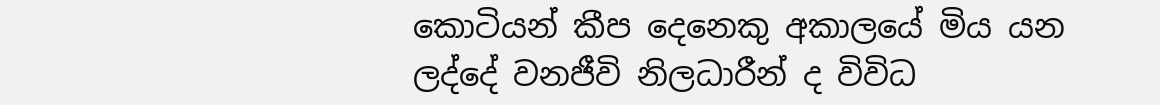කොටියන් කීප දෙනෙකු අකාලයේ මිය යන ලද්දේ වනජීවි නිලධාරීන් ද විවිධ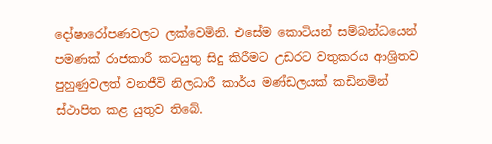දෝෂාරෝපණවලට ලක්වෙමිනි. එසේම කොටියන් සම්බන්ධයෙන් පමණක් රාජකාරී කටයුතු සිදු කිරීමට උඩරට වතුකරය ආශ්‍රිතව පුහුණුවලත් වනජීවි නිලධාරී කාර්ය මණ්ඩලයක් කඩිනමින් ස්ථාපිත කළ යුතුව තිබේ.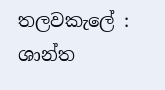තලවකැලේ :
ශාන්ත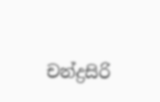චන්ද්‍රසිරි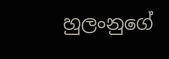හුලංනුගේ